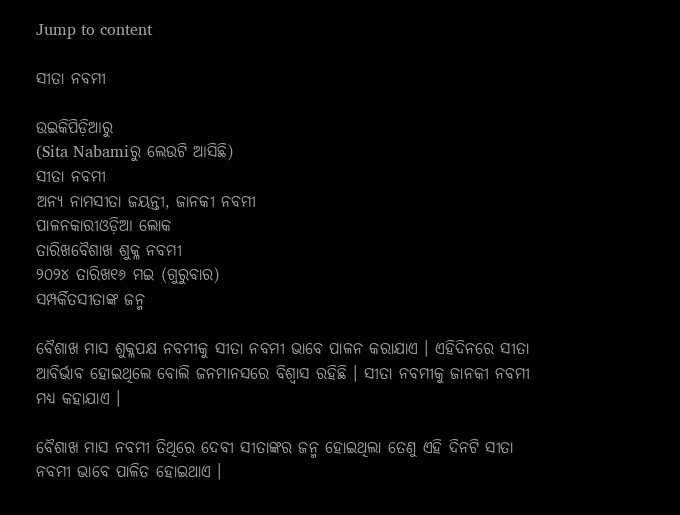Jump to content

ସୀତା ନବମୀ

ଉଇକିପିଡ଼ିଆ‌ରୁ
(Sita Nabamiରୁ ଲେଉଟି ଆସିଛି)
ସୀତା ନବମୀ
ଅନ୍ୟ ନାମସୀତା ଜୟନ୍ତୀ, ଜାନକୀ ନବମୀ
ପାଳନକାରୀଓଡ଼ିଆ ଲୋକ
ତାରିଖବୈଶାଖ ଶୁକ୍ଳ ନବମୀ
୨୦୨୪ ତାରିଖ୧୬ ମଇ (ଗୁରୁବାର)
ସମ୍ପର୍କିତସୀତାଙ୍କ ଜନ୍ମ

ବୈଶାଖ ମାସ ଶୁକ୍ଳପକ୍ଷ ନବମୀକୁ ସୀତା ନବମୀ ଭାବେ ପାଳନ କରାଯାଏ । ଏହିଦିନରେ ସୀତା ଆବିର୍ଭାବ ହୋଇଥିଲେ ବୋଲି ଜନମାନସରେ ବିଶ୍ୱାସ ରହିଛି । ସୀତା ନବମୀକୁ ଜାନକୀ ନବମୀ ମଧ୍ୟ କହାଯାଏ ।

ବୈଶାଖ ମାସ ନବମୀ ତିଥିରେ ଦେବୀ ସୀତାଙ୍କର ଜନ୍ମ ହୋଇଥିଲା ତେଣୁ ଏହି ଦିନଟି ସୀତା ନବମୀ ଭାବେ ପାଳିତ ହୋଇଥାଏ ।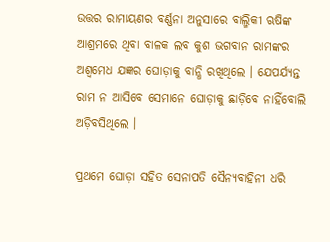ଉତ୍ତର ରାମାୟଣର ବର୍ଣ୍ଣନା ଅନୁସାରେ ବାଲ୍ମିକୀ ଋଷିଙ୍କ ଆଶ୍ରମରେ ଥିବା ବାଳକ ଲବ କୁଶ ଭଗବାନ ରାମଙ୍କର ଅଶ୍ବମେଧ ଯଜ୍ଞର ଘୋଡ଼ାକୁ ବାନ୍ଧି ରଖିଥିଲେ । ଯେପର୍ଯ୍ୟନ୍ତ ରାମ ନ ଆସିବେ ସେମାନେ ଘୋଡ଼ାକୁ ଛାଡ଼ିବେ ନାହିଁବୋଲି ଅଡ଼ିବସିଥିଲେ ।

ପ୍ରଥମେ ଘୋଡ଼ା ସହିତ ସେନାପତି ସୈନ୍ୟବାହିନୀ ଧରି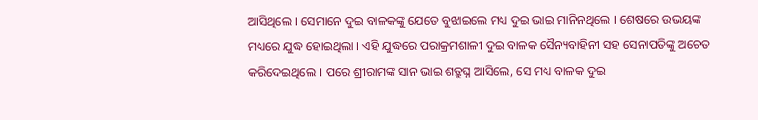ଆସିଥିଲେ । ସେମାନେ ଦୁଇ ବାଳକଙ୍କୁ ଯେତେ ବୁଝାଇଲେ ମଧ୍ୟ ଦୁଇ ଭାଇ ମାନିନଥିଲେ । ଶେଷରେ ଉଭୟଙ୍କ ମଧ୍ୟରେ ଯୁଦ୍ଧ ହୋଇଥିଲା । ଏହି ଯୁଦ୍ଧରେ ପରାକ୍ରମଶାଳୀ ଦୁଇ ବାଳକ ସୈନ୍ୟବାହିନୀ ସହ ସେନାପତିଙ୍କୁ ଅଚେତ କରିଦେଇଥିଲେ । ପରେ ଶ୍ରୀରାମଙ୍କ ସାନ ଭାଇ ଶତ୍ରୁଘ୍ନ ଆସିଲେ, ସେ ମଧ୍ୟ ବାଳକ ଦୁଇ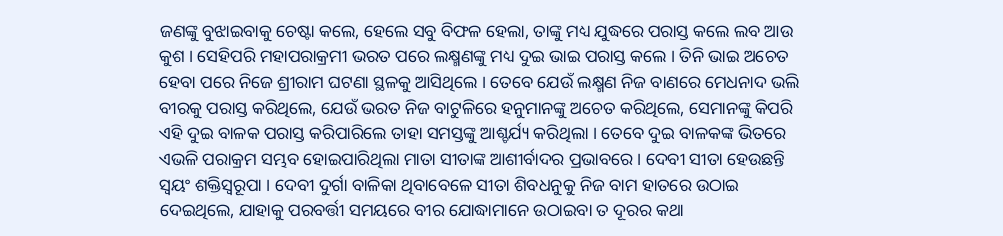ଜଣଙ୍କୁ ବୁଝାଇବାକୁ ଚେଷ୍ଟା କଲେ, ହେଲେ ସବୁ ବିଫଳ ହେଲା, ତାଙ୍କୁ ମଧ୍ୟ ଯୁଦ୍ଧରେ ପରାସ୍ତ କଲେ ଲବ ଆଉ କୁଶ । ସେହିପରି ମହାପରାକ୍ରମୀ ଭରତ ପରେ ଲକ୍ଷ୍ମଣଙ୍କୁ ମଧ୍ୟ ଦୁଇ ଭାଇ ପରାସ୍ତ କଲେ । ତିନି ଭାଇ ଅଚେତ ହେବା ପରେ ନିଜେ ଶ୍ରୀରାମ ଘଟଣା ସ୍ଥଳକୁ ଆସିଥିଲେ । ତେବେ ଯେଉଁ ଲକ୍ଷ୍ମଣ ନିଜ ବାଣରେ ମେଧନାଦ ଭଲି ବୀରକୁ ପରାସ୍ତ କରିଥିଲେ, ଯେଉଁ ଭରତ ନିଜ ବାଟୁଳିରେ ହନୁମାନଙ୍କୁ ଅଚେତ କରିଥିଲେ, ସେମାନଙ୍କୁ କିପରି ଏହି ଦୁଇ ବାଳକ ପରାସ୍ତ କରିପାରିଲେ ତାହା ସମସ୍ତଙ୍କୁ ଆଶ୍ଚର୍ଯ୍ୟ କରିଥିଲା । ତେବେ ଦୁଇ ବାଳକଙ୍କ ଭିତରେ ଏଭଳି ପରାକ୍ରମ ସମ୍ଭବ ହୋଇପାରିଥିଲା ମାତା ସୀତାଙ୍କ ଆଶୀର୍ବାଦର ପ୍ରଭାବରେ । ଦେବୀ ସୀତା ହେଉଛନ୍ତି ସ୍ବୟଂ ଶକ୍ତିସ୍ବରୂପା । ଦେବୀ ଦୁର୍ଗା ବାଳିକା ଥିବାବେଳେ ସୀତା ଶିବଧନୁକୁ ନିଜ ବାମ ହାତରେ ଉଠାଇ ଦେଇଥିଲେ, ଯାହାକୁ ପରବର୍ତ୍ତୀ ସମୟରେ ବୀର ଯୋଦ୍ଧାମାନେ ଉଠାଇବା ତ ଦୂରର କଥା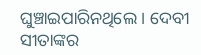ଘୁଞ୍ଚାଇପାରିନଥିଲେ । ଦେବୀ ସୀତାଙ୍କର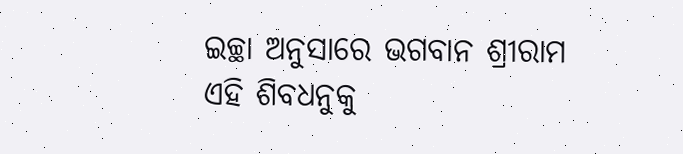ଇଚ୍ଛା ଅନୁସାରେ ଭଗବାନ ଶ୍ରୀରାମ ଏହି ଶିବଧନୁକୁ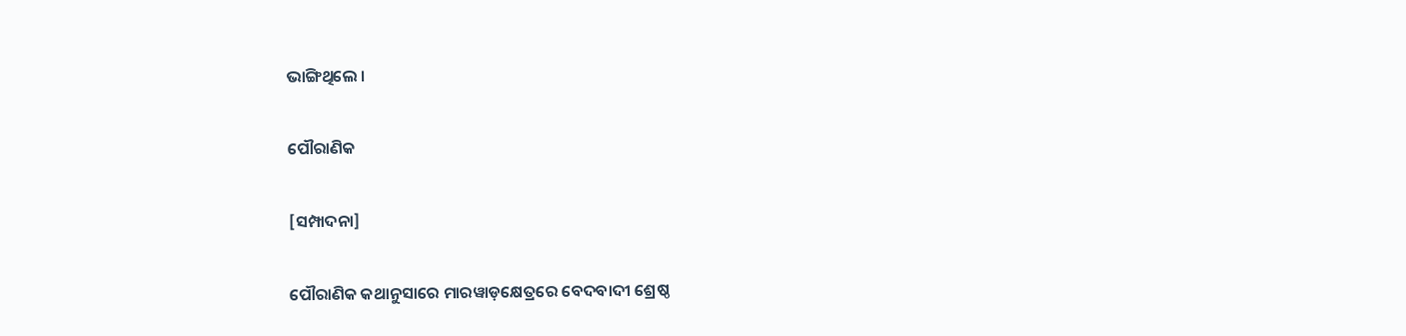ଭାଙ୍ଗିଥିଲେ ।

ପୌରାଣିକ

[ସମ୍ପାଦନା]

ପୌରାଣିକ କଥାନୁସାରେ ମାରୱାଡ଼କ୍ଷେତ୍ରରେ ବେଦବାଦୀ ଶ୍ରେଷ୍ଠ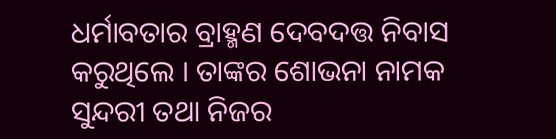ଧର୍ମାବତାର ବ୍ରାହ୍ମଣ ଦେବଦତ୍ତ ନିବାସ କରୁଥିଲେ । ତାଙ୍କର ଶୋଭନା ନାମକ ସୁନ୍ଦରୀ ତଥା ନିଜର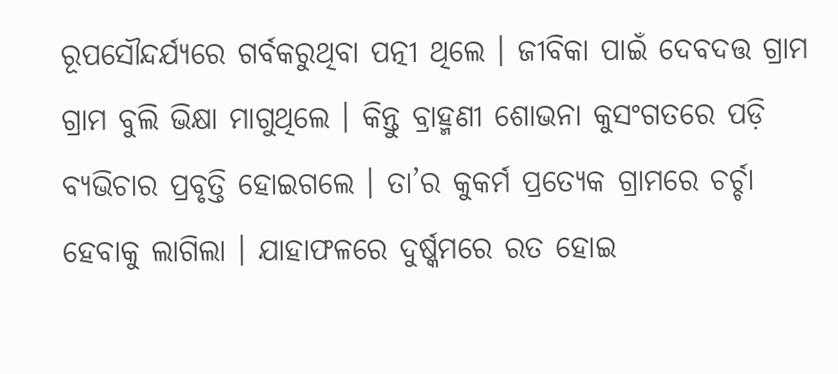ରୂପସୌନ୍ଦର୍ଯ୍ୟରେ ଗର୍ବକରୁଥିବା ପତ୍ନୀ ଥିଲେ । ଜୀବିକା ପାଇଁ ଦେବଦତ୍ତ ଗ୍ରାମ ଗ୍ରାମ ବୁଲି ଭିକ୍ଷା ମାଗୁଥିଲେ । କିନ୍ତୁ ବ୍ରାହ୍ମଣୀ ଶୋଭନା କୁସଂଗତରେ ପଡ଼ି ବ୍ୟଭିଚାର ପ୍ରବୃତ୍ତି ହୋଇଗଲେ । ତା’ର କୁକର୍ମ ପ୍ରତ୍ୟେକ ଗ୍ରାମରେ ଚର୍ଚ୍ଚା ହେବାକୁ ଲାଗିଲା । ଯାହାଫଳରେ ଦୁର୍ଷ୍କମରେ ରତ ହୋଇ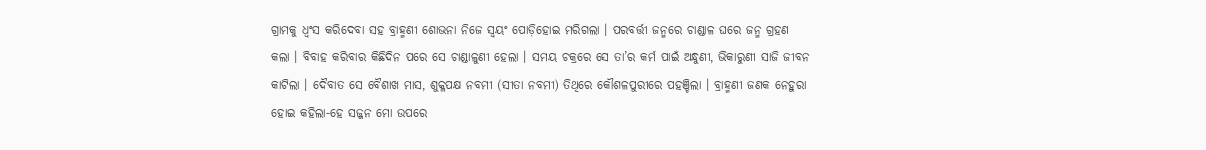ଗ୍ରାମକୁ ଧ୍ୱଂସ କରିଦେବା ସହ ବ୍ରାହ୍ମଣୀ ଶୋଭନା ନିଜେ ସ୍ୱୟଂ ପୋଡ଼ିହୋଇ ମରିଗଲା । ପରବର୍ତ୍ତୀ ଜନ୍ମରେ ଚାଣ୍ଡାଳ ଘରେ ଜନ୍ମ ଗ୍ରହଣ କଲା । ବିବାହ କରିବାର କିଛିଦିନ ପରେ ସେ ଚାଣ୍ଡାଳୁଣୀ ହେଲା । ସମୟ ଚକ୍ରରେ ସେ ତା’ର କର୍ମ ପାଇଁ ଅନ୍ଧୁଣୀ, ଭିକାରୁଣୀ ସାଜି ଜୀବନ କାଟିଲା । ଦୈବାତ ସେ ବୈଶାଖ ମାସ, ଶୁକ୍ଳପକ୍ଷ ନବମୀ (ସୀତା ନବମୀ) ତିଥିରେ କୌଶଳପୁରୀରେ ପହଞ୍ଚିଲା । ବ୍ରାହ୍ମଣୀ ଜଣକ ନେହୁରା ହୋଇ କହିଲା-ହେ ସଜ୍ଜନ ମୋ ଉପରେ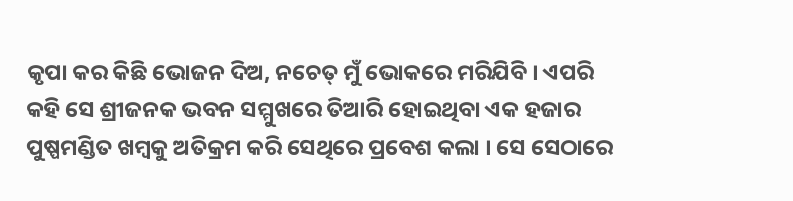କୃପା କର କିଛି ଭୋଜନ ଦିଅ, ନଚେତ୍‌ ମୁଁ ଭୋକରେ ମରିଯିବି । ଏପରି କହି ସେ ଶ୍ରୀଜନକ ଭବନ ସମ୍ମୁଖରେ ତିଆରି ହୋଇଥିବା ଏକ ହଜାର ପୁଷ୍ପମଣ୍ଡିତ ଖମ୍ବକୁ ଅତିକ୍ରମ କରି ସେଥିରେ ପ୍ରବେଶ କଲା । ସେ ସେଠାରେ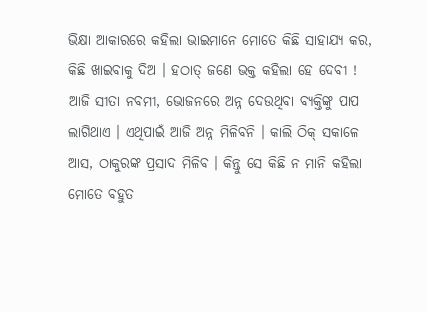ଭିକ୍ଷା ଆକାରରେ କହିଲା ଭାଇମାନେ ମୋତେ କିଛି ସାହାଯ୍ୟ କର, କିଛି ଖାଇବାକୁ ଦିଅ । ହଠାତ୍‌ ଜଣେ ଭକ୍ତ କହିଲା ହେ ଦେବୀ ! ଆଜି ସୀତା ନବମୀ, ଭୋଜନରେ ଅନ୍ନ ଦେଉଥିବା ବ୍ୟକ୍ତିଙ୍କୁ ପାପ ଲାଗିଥାଏ । ଏଥିପାଇଁ ଆଜି ଅନ୍ନ ମିଳିବନି । କାଲି ଠିକ୍‌ ସକାଳେ ଆସ, ଠାକୁରଙ୍କ ପ୍ରସାଦ ମିଳିବ । କିନ୍ତୁ ସେ କିଛି ନ ମାନି କହିଲା ମୋତେ ବହୁତ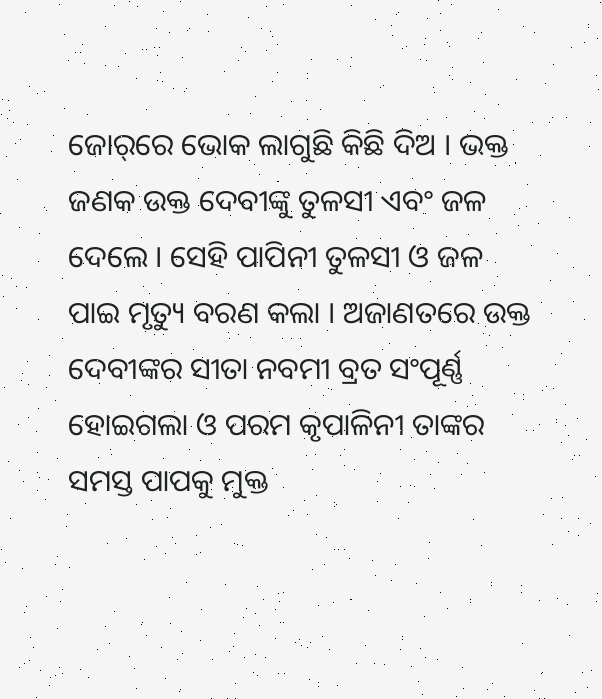ଜୋର୍‌ରେ ଭୋକ ଲାଗୁଛି କିଛି ଦିଅ । ଭକ୍ତ ଜଣକ ଉକ୍ତ ଦେବୀଙ୍କୁ ତୁଳସୀ ଏବଂ ଜଳ ଦେଲେ । ସେହି ପାପିନୀ ତୁଳସୀ ଓ ଜଳ ପାଇ ମୃତ୍ୟୁ ବରଣ କଲା । ଅଜାଣତରେ ଉକ୍ତ ଦେବୀଙ୍କର ସୀତା ନବମୀ ବ୍ରତ ସଂପୂର୍ଣ୍ଣ ହୋଇଗଲା ଓ ପରମ କୃପାଳିନୀ ତାଙ୍କର ସମସ୍ତ ପାପକୁ ମୁକ୍ତ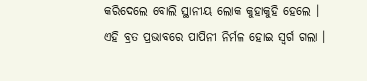କରିଦେଲେ ବୋଲି ସ୍ଥାନୀୟ ଲୋକ କୁହାକୁହି ହେଲେ । ଏହି ବ୍ରତ ପ୍ରଭାବରେ ପାପିନୀ ନିର୍ମଳ ହୋଇ ସ୍ୱର୍ଗ ଗଲା ।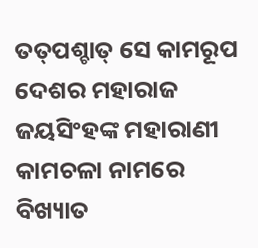ତତ୍‌ପଶ୍ଚାତ୍‌ ସେ କାମରୂପ ଦେଶର ମହାରାଜ ଜୟସିଂହଙ୍କ ମହାରାଣୀ କାମଚଳା ନାମରେ ବିଖ୍ୟାତ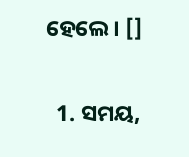ହେଲେ । []

  1. ସମୟ,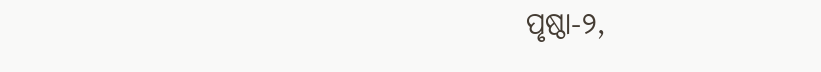ପୃଷ୍ଠା-୨,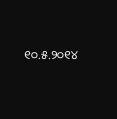୧୦.୫.୨୦୧୪